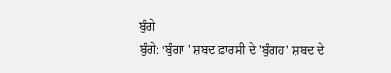ਬੁੰਗੇ
ਬੁੰਗੇ: ‘ਬੁੰਗਾ ' ਸ਼ਬਦ ਫ਼ਾਰਸੀ ਦੇ 'ਬੁੰਗਹ' ਸ਼ਬਦ ਦੇ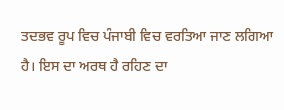ਤਦਭਵ ਰੂਪ ਵਿਚ ਪੰਜਾਬੀ ਵਿਚ ਵਰਤਿਆ ਜਾਣ ਲਗਿਆ ਹੈ। ਇਸ ਦਾ ਅਰਥ ਹੈ ਰਹਿਣ ਦਾ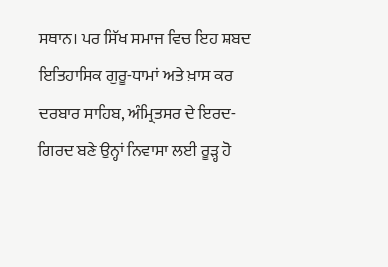ਸਥਾਨ। ਪਰ ਸਿੱਖ ਸਮਾਜ ਵਿਚ ਇਹ ਸ਼ਬਦ ਇਤਿਹਾਸਿਕ ਗੁਰੂ-ਧਾਮਾਂ ਅਤੇ ਖ਼ਾਸ ਕਰ ਦਰਬਾਰ ਸਾਹਿਬ, ਅੰਮ੍ਰਿਤਸਰ ਦੇ ਇਰਦ-ਗਿਰਦ ਬਣੇ ਉਨ੍ਹਾਂ ਨਿਵਾਸਾ ਲਈ ਰੂੜ੍ਹ ਹੋ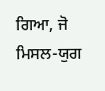ਗਿਆ, ਜੋ ਮਿਸਲ-ਯੁਗ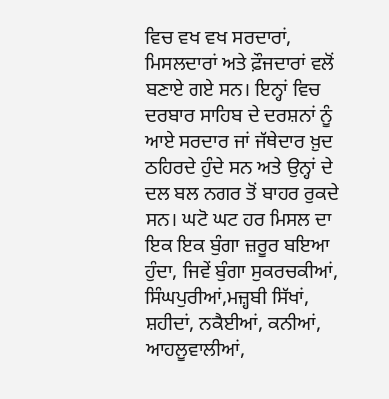ਵਿਚ ਵਖ ਵਖ ਸਰਦਾਰਾਂ, ਮਿਸਲਦਾਰਾਂ ਅਤੇ ਫ਼ੌਜਦਾਰਾਂ ਵਲੋਂ ਬਣਾਏ ਗਏ ਸਨ। ਇਨ੍ਹਾਂ ਵਿਚ ਦਰਬਾਰ ਸਾਹਿਬ ਦੇ ਦਰਸ਼ਨਾਂ ਨੂੰ ਆਏ ਸਰਦਾਰ ਜਾਂ ਜੱਥੇਦਾਰ ਖ਼ੁਦ ਠਹਿਰਦੇ ਹੁੰਦੇ ਸਨ ਅਤੇ ਉਨ੍ਹਾਂ ਦੇ ਦਲ ਬਲ ਨਗਰ ਤੋਂ ਬਾਹਰ ਰੁਕਦੇ ਸਨ। ਘਟੋ ਘਟ ਹਰ ਮਿਸਲ ਦਾ ਇਕ ਇਕ ਬੁੰਗਾ ਜ਼ਰੂਰ ਬਇਆ ਹੁੰਦਾ, ਜਿਵੇਂ ਬੁੰਗਾ ਸੁਕਰਚਕੀਆਂ, ਸਿੰਘਪੁਰੀਆਂ,ਮਜ਼੍ਹਬੀ ਸਿੱਖਾਂ, ਸ਼ਹੀਦਾਂ, ਨਕੈਈਆਂ, ਕਨੀਆਂ, ਆਹਲੂਵਾਲੀਆਂ,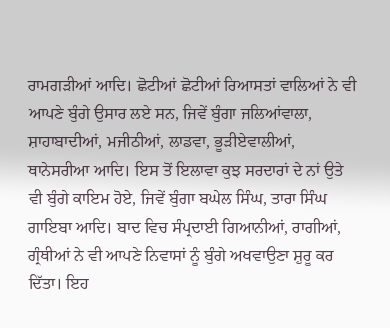ਰਾਮਗੜੀਆਂ ਆਦਿ। ਛੋਟੀਆਂ ਛੋਟੀਆਂ ਰਿਆਸਤਾਂ ਵਾਲਿਆਂ ਨੇ ਵੀ ਆਪਣੇ ਬੁੰਗੇ ਉਸਾਰ ਲਏ ਸਨ, ਜਿਵੇਂ ਬੁੰਗਾ ਜਲਿਆਂਵਾਲਾ, ਸ਼ਾਹਾਬਾਦੀਆਂ, ਮਜੀਠੀਆਂ, ਲਾਡਵਾ, ਭੂੜੀਏਵਾਲੀਆਂ, ਥਾਨੇਸਰੀਆ ਆਦਿ। ਇਸ ਤੋਂ ਇਲਾਵਾ ਕੁਝ ਸਰਦਾਰਾਂ ਦੇ ਨਾਂ ਉਤੇ ਵੀ ਬੁੰਗੇ ਕਾਇਮ ਹੋਏ, ਜਿਵੇਂ ਬੁੰਗਾ ਬਘੇਲ ਸਿੰਘ, ਤਾਰਾ ਸਿੰਘ ਗਾਇਬਾ ਆਦਿ। ਬਾਦ ਵਿਚ ਸੰਪ੍ਰਦਾਈ ਗਿਆਨੀਆਂ, ਰਾਗੀਆਂ, ਗ੍ਰੰਥੀਆਂ ਨੇ ਵੀ ਆਪਣੇ ਨਿਵਾਸਾਂ ਨੂੰ ਬੁੰਗੇ ਅਖਵਾਉਣਾ ਸ਼ੁਰੂ ਕਰ ਦਿੱਤਾ। ਇਹ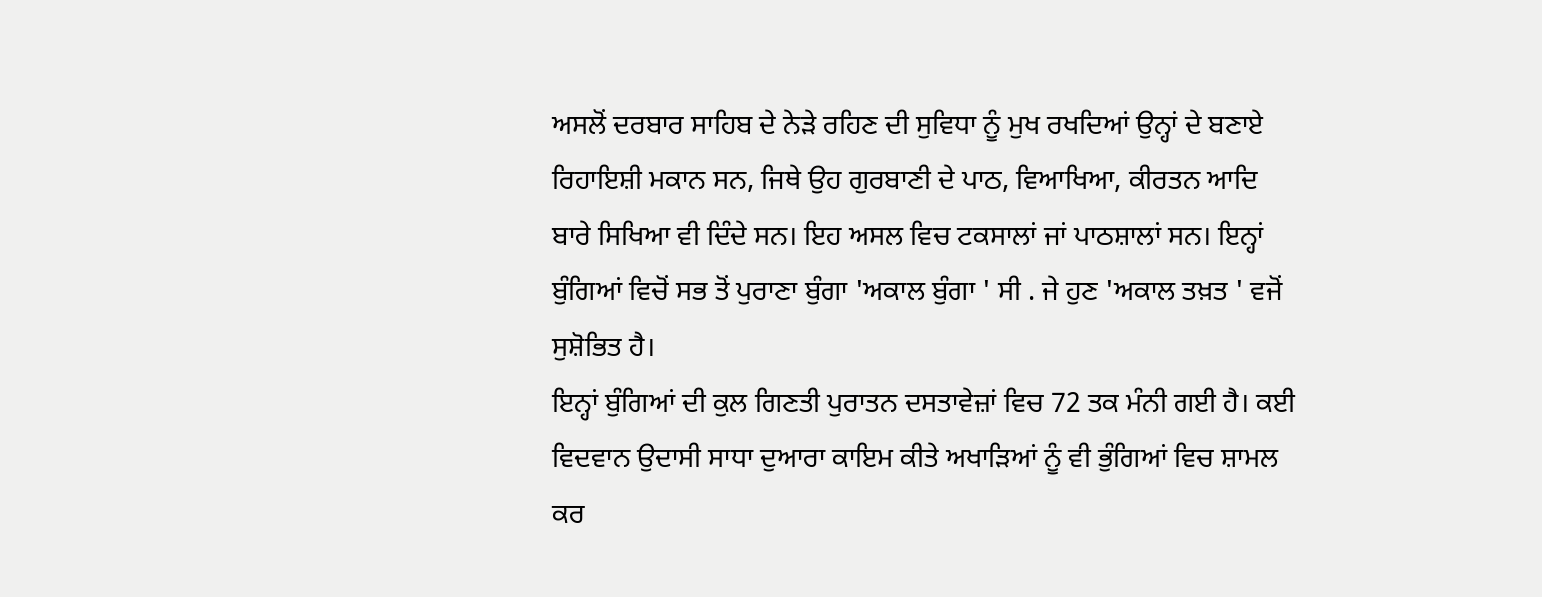ਅਸਲੋਂ ਦਰਬਾਰ ਸਾਹਿਬ ਦੇ ਨੇੜੇ ਰਹਿਣ ਦੀ ਸੁਵਿਧਾ ਨੂੰ ਮੁਖ ਰਖਦਿਆਂ ਉਨ੍ਹਾਂ ਦੇ ਬਣਾਏ ਰਿਹਾਇਸ਼ੀ ਮਕਾਨ ਸਨ, ਜਿਥੇ ਉਹ ਗੁਰਬਾਣੀ ਦੇ ਪਾਠ, ਵਿਆਖਿਆ, ਕੀਰਤਨ ਆਦਿ ਬਾਰੇ ਸਿਖਿਆ ਵੀ ਦਿੰਦੇ ਸਨ। ਇਹ ਅਸਲ ਵਿਚ ਟਕਸਾਲਾਂ ਜਾਂ ਪਾਠਸ਼ਾਲਾਂ ਸਨ। ਇਨ੍ਹਾਂ ਬੁੰਗਿਆਂ ਵਿਚੋਂ ਸਭ ਤੋਂ ਪੁਰਾਣਾ ਬੁੰਗਾ 'ਅਕਾਲ ਬੁੰਗਾ ' ਸੀ . ਜੇ ਹੁਣ 'ਅਕਾਲ ਤਖ਼ਤ ' ਵਜੋਂ ਸੁਸ਼ੋਭਿਤ ਹੈ।
ਇਨ੍ਹਾਂ ਬੁੰਗਿਆਂ ਦੀ ਕੁਲ ਗਿਣਤੀ ਪੁਰਾਤਨ ਦਸਤਾਵੇਜ਼ਾਂ ਵਿਚ 72 ਤਕ ਮੰਨੀ ਗਈ ਹੈ। ਕਈ ਵਿਦਵਾਨ ਉਦਾਸੀ ਸਾਧਾ ਦੁਆਰਾ ਕਾਇਮ ਕੀਤੇ ਅਖਾੜਿਆਂ ਨੂੰ ਵੀ ਭੁੰਗਿਆਂ ਵਿਚ ਸ਼ਾਮਲ ਕਰ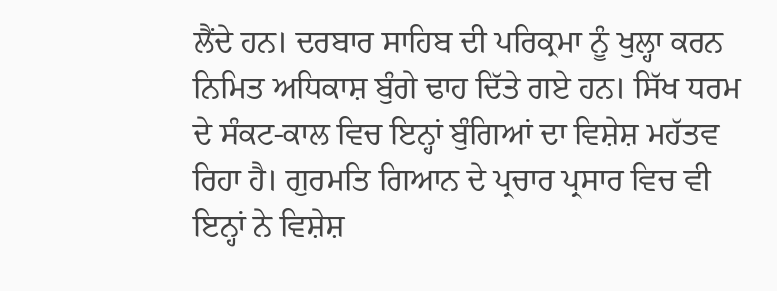ਲੈਂਦੇ ਹਨ। ਦਰਬਾਰ ਸਾਹਿਬ ਦੀ ਪਰਿਕ੍ਰਮਾ ਨੂੰ ਖੁਲ੍ਹਾ ਕਰਨ ਨਿਮਿਤ ਅਧਿਕਾਸ਼ ਬੁੰਗੇ ਢਾਹ ਦਿੱਤੇ ਗਏ ਹਨ। ਸਿੱਖ ਧਰਮ ਦੇ ਸੰਕਟ-ਕਾਲ ਵਿਚ ਇਨ੍ਹਾਂ ਬੁੰਗਿਆਂ ਦਾ ਵਿਸ਼ੇਸ਼ ਮਹੱਤਵ ਰਿਹਾ ਹੈ। ਗੁਰਮਤਿ ਗਿਆਨ ਦੇ ਪ੍ਰਚਾਰ ਪ੍ਰਸਾਰ ਵਿਚ ਵੀ ਇਨ੍ਹਾਂ ਨੇ ਵਿਸ਼ੇਸ਼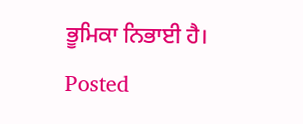ਭੂਮਿਕਾ ਨਿਭਾਈ ਹੈ।
Posted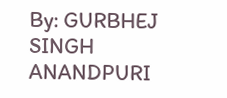By: GURBHEJ SINGH ANANDPURI